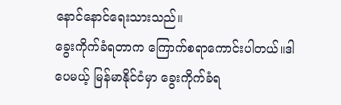နောင်နောင်ရေးသားသည်။
ခွေးကိုက်ခံရတာက ကြောက်စရာကောင်းပါတယ်။ဒါပေမယ့် မြန်မာနိုင်ငံမှာ ခွေးကိုက်ခံရ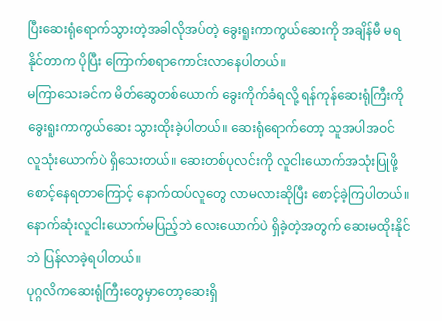ပြီးဆေးရုံရောက်သွားတဲ့အခါလိုအပ်တဲ့ ခွေးရူးကာကွယ်ဆေးကို အချိန်မီ မရနိုင်တာက ပိုပြီး ကြောက်စရာကောင်းလာနေပါတယ်။
မကြာသေးခင်က မိတ်ဆွေတစ်ယောက် ခွေးကိုက်ခံရလို့ ရန်ကုန်ဆေးရုံကြီးကို ခွေးရူးကာကွယ်ဆေး သွားထိုးခဲ့ပါတယ်။ ဆေးရုံရောက်တော့ သူအပါအဝင် လူသုံးယောက်ပဲ ရှိသေးတယ်။ ဆေးတစ်ပုလင်းကို လူငါးယောက်အသုံးပြုဖို့ စောင့်နေရတာကြောင့် နောက်ထပ်လူတွေ လာမလားဆိုပြီး စောင့်ခဲ့ကြပါတယ်။ နောက်ဆုံးလူငါးယောက်မပြည့်ဘဲ လေးယောက်ပဲ ရှိခဲ့တဲ့အတွက် ဆေးမထိုးနိုင်ဘဲ ပြန်လာခဲ့ရပါတယ်။
ပုဂ္ဂလိကဆေးရုံကြီးတွေမှာတော့ဆေးရှိ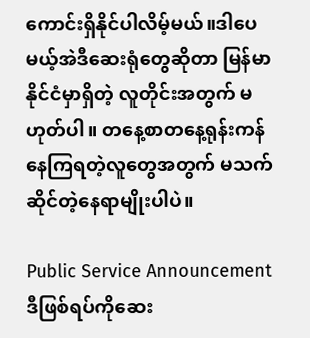ကောင်းရှိနိုင်ပါလိမ့်မယ်။ဒါပေမယ့်အဲဒီဆေးရုံတွေဆိုတာ မြန်မာနိုင်ငံမှာရှိတဲ့ လူတိုင်းအတွက် မဟုတ်ပါ။ တနေ့စာတနေ့ရုန်းကန်နေကြရတဲ့လူတွေအတွက် မသက်ဆိုင်တဲ့နေရာမျိုးပါပဲ။

Public Service Announcement
ဒီဖြစ်ရပ်ကိုဆေး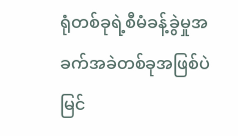ရုံတစ်ခုရဲ့စီမံခန့်ခွဲမှုအခက်အခဲတစ်ခုအဖြစ်ပဲ မြင်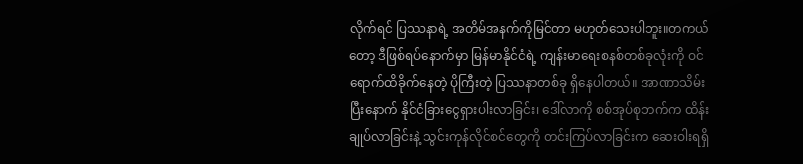လိုက်ရင် ပြဿနာရဲ့ အတိမ်အနက်ကိုမြင်တာ မဟုတ်သေးပါဘူး။တကယ်တော့ ဒီဖြစ်ရပ်နောက်မှာ မြန်မာနိုင်ငံရဲ့ ကျန်းမာရေးစနစ်တစ်ခုလုံးကို ဝင်ရောက်ထိခိုက်နေတဲ့ ပိုကြီးတဲ့ ပြဿနာတစ်ခု ရှိနေပါတယ်။ အာဏာသိမ်းပြီးနောက် နိုင်ငံခြားငွေရှားပါးလာခြင်း၊ ဒေါ်လာကို စစ်အုပ်စုဘက်က ထိန်းချုပ်လာခြင်းနဲ့ သွင်းကုန်လိုင်စင်တွေကို တင်းကြပ်လာခြင်းက ဆေးဝါးရရှိ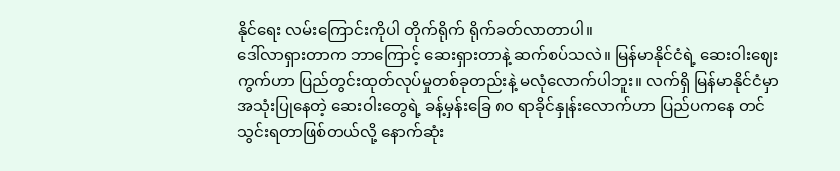နိုင်ရေး လမ်းကြောင်းကိုပါ တိုက်ရိုက် ရိုက်ခတ်လာတာပါ။
ဒေါ်လာရှားတာက ဘာကြောင့် ဆေးရှားတာနဲ့ ဆက်စပ်သလဲ။ မြန်မာနိုင်ငံရဲ့ ဆေးဝါးဈေးကွက်ဟာ ပြည်တွင်းထုတ်လုပ်မှုတစ်ခုတည်းနဲ့ မလုံလောက်ပါဘူး။ လက်ရှိ မြန်မာနိုင်ငံမှာ အသုံးပြုနေတဲ့ ဆေးဝါးတွေရဲ့ ခန့်မှန်းခြေ ၈၀ ရာခိုင်နှုန်းလောက်ဟာ ပြည်ပကနေ တင်သွင်းရတာဖြစ်တယ်လို့ နောက်ဆုံး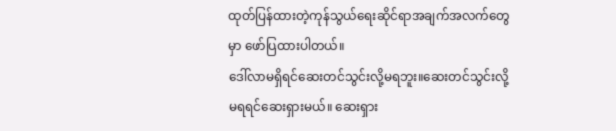ထုတ်ပြန်ထားတဲ့ကုန်သွယ်ရေးဆိုင်ရာအချက်အလက်တွေမှာ ဖော်ပြထားပါတယ်။
ဒေါ်လာမရှိရင်ဆေးတင်သွင်းလို့မရဘူး။ဆေးတင်သွင်းလို့မရရင်ဆေးရှားမယ်။ ဆေးရှား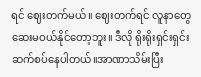ရင် ဈေးတက်မယ်။ ဈေးတက်ရင် လူနာတွေ ဆေးမဝယ်နိုင်တော့ဘူး။ ဒီလို ရိုးရိုးရှင်းရှင်း ဆက်စပ်နေပါတယ်။အာဏာသိမ်းပြီး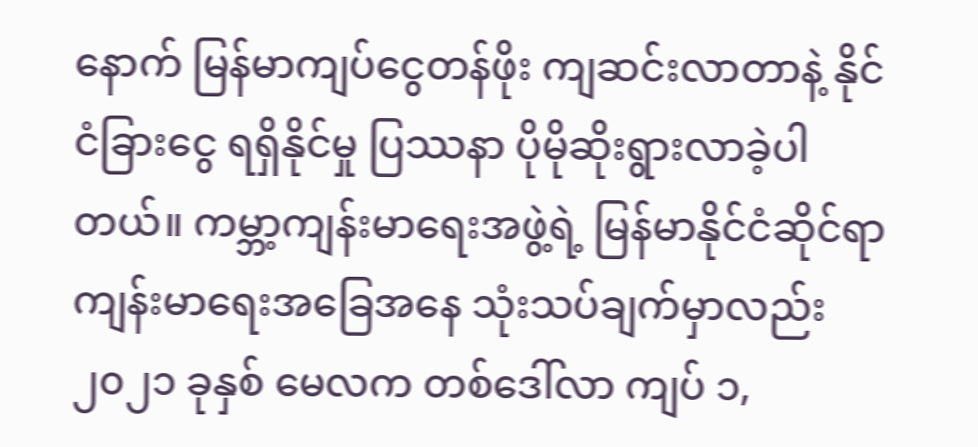နောက် မြန်မာကျပ်ငွေတန်ဖိုး ကျဆင်းလာတာနဲ့ နိုင်ငံခြားငွေ ရရှိနိုင်မှု ပြဿနာ ပိုမိုဆိုးရွားလာခဲ့ပါတယ်။ ကမ္ဘာ့ကျန်းမာရေးအဖွဲ့ရဲ့ မြန်မာနိုင်ငံဆိုင်ရာ ကျန်းမာရေးအခြေအနေ သုံးသပ်ချက်မှာလည်း ၂၀၂၁ ခုနှစ် မေလက တစ်ဒေါ်လာ ကျပ် ၁,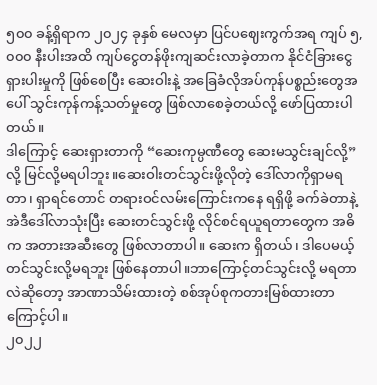၅၀၀ ခန့်ရှိရာက ၂၀၂၄ ခုနှစ် မေလမှာ ပြင်ပဈေးကွက်အရ ကျပ် ၅,၀၀၀ နီးပါးအထိ ကျပ်ငွေတန်ဖိုးကျဆင်းလာခဲ့တာက နိုင်ငံခြားငွေ ရှားပါးမှုကို ဖြစ်စေပြီး ဆေးဝါးနဲ့ အခြေခံလိုအပ်ကုန်ပစ္စည်းတွေအပေါ် သွင်းကုန်ကန့်သတ်မှုတွေ ဖြစ်လာစေခဲ့တယ်လို့ ဖော်ပြထားပါတယ်။
ဒါကြောင့် ဆေးရှားတာကို “ဆေးကုမ္ပဏီတွေ ဆေးမသွင်းချင်လို့”လို့ မြင်လို့မရပါဘူး။ဆေးဝါးတင်သွင်းဖို့လိုတဲ့ ဒေါ်လာကိုရှာမရတာ၊ ရှာရင်တောင် တရားဝင်လမ်းကြောင်းကနေ ရရှိဖို့ ခက်ခဲတာနဲ့ အဲဒီဒေါ်လာသုံးပြီး ဆေးတင်သွင်းဖို့ လိုင်စင်ရယူရတာတွေက အဓိက အတားအဆီးတွေ ဖြစ်လာတာပါ။ ဆေးက ရှိတယ်၊ ဒါပေမယ့် တင်သွင်းလို့မရဘူး ဖြစ်နေတာပါ။ဘာကြောင့်တင်သွင်းလို့ မရတာလဲဆိုတော့ အာဏာသိမ်းထားတဲ့ စစ်အုပ်စုကတားမြစ်ထားတာကြောင့်ပါ။
၂၀၂၂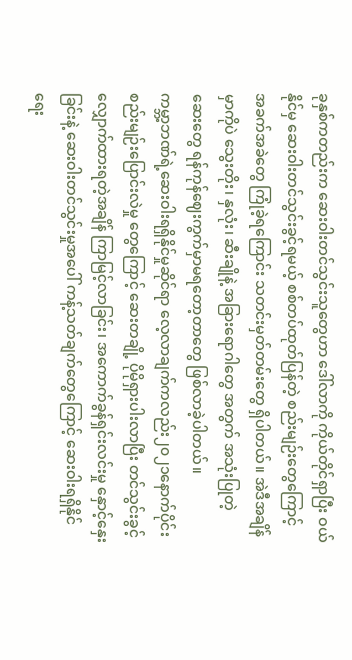ခုနှစ်ကတည်းက ဆေးဝါးတင်သွင်းသူတွေဟာ ဒေါ်လာကို ကိုယ်တိုင်ရှာပြီး ဝယ်နိုင်မှ ဆေးဝါးတင်သွင်းခွင့်ရမယ့် စစ်တပ်ထုတ်ပြန်တဲ့ စည်းမျဉ်းတွေကြောင့် အခက်အခဲတွေ ကြုံခဲ့ရကြောင်း သတင်းမှတ်တမ်းတွေ ရှိပါတယ်။ အဲဒီအချိန်မှာကိုပဲ သွေးတိုး၊ နှလုံး၊ ဆီးချိုနဲ့ အခြားရောဂါတွေ အတွက် အသုံးပြုတဲ့ ဆေးတွေ ရန်ကုန်ဈေးကွက်မှာမရတော့တာတွေ ဖြစ်လာခဲ့ပါတယ်။
ကမ္ဘာ့ဘဏ်ရဲ့ဆေးဝါးရရှိနိုင်မှုဆိုင်ရာ လေ့လာချက်ကလည်း၂၀၂၁နောက်ပိုင်း စည်းမျဉ်းပြောင်းလဲမှု တွေကြောင့် ဆေးတချို့ ပိုမိုရှားပါးလာပြီး တင်သွင်းခွင့်လျှောက်ထားရတဲ့အချိန် ကြာမြင့်လာခြင်း၊ အကောက်ခွန်ရှင်းလင်းမှု နှောင့်နှေးခြင်းနဲ့ ဆေးဝါးတင်သွင်းမှုအပေါ် ကန့်သတ်ချက်တွေကြောင့် ဆေးဝါးရရှိနိုင်ရေး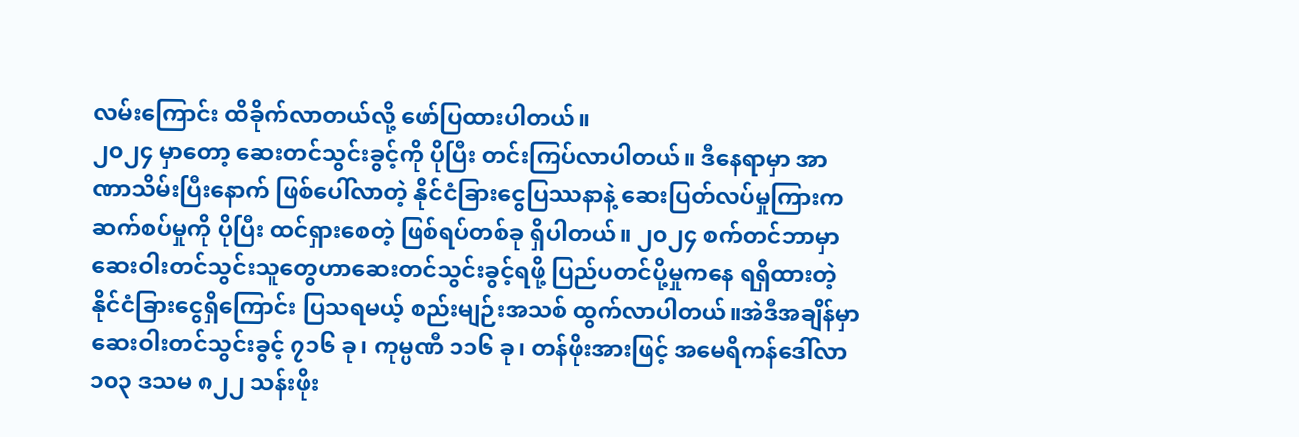လမ်းကြောင်း ထိခိုက်လာတယ်လို့ ဖော်ပြထားပါတယ်။
၂၀၂၄ မှာတော့ ဆေးတင်သွင်းခွင့်ကို ပိုပြီး တင်းကြပ်လာပါတယ်။ ဒီနေရာမှာ အာဏာသိမ်းပြီးနောက် ဖြစ်ပေါ်လာတဲ့ နိုင်ငံခြားငွေပြဿနာနဲ့ ဆေးပြတ်လပ်မှုကြားက ဆက်စပ်မှုကို ပိုပြီး ထင်ရှားစေတဲ့ ဖြစ်ရပ်တစ်ခု ရှိပါတယ်။ ၂၀၂၄ စက်တင်ဘာမှာ ဆေးဝါးတင်သွင်းသူတွေဟာဆေးတင်သွင်းခွင့်ရဖို့ ပြည်ပတင်ပို့မှုကနေ ရရှိထားတဲ့ နိုင်ငံခြားငွေရှိကြောင်း ပြသရမယ့် စည်းမျဉ်းအသစ် ထွက်လာပါတယ်။အဲဒီအချိန်မှာဆေးဝါးတင်သွင်းခွင့် ၇၁၆ ခု၊ ကုမ္ပဏီ ၁၁၆ ခု၊ တန်ဖိုးအားဖြင့် အမေရိကန်ဒေါ်လာ ၁၀၃ ဒသမ ၈၂၂ သန်းဖိုး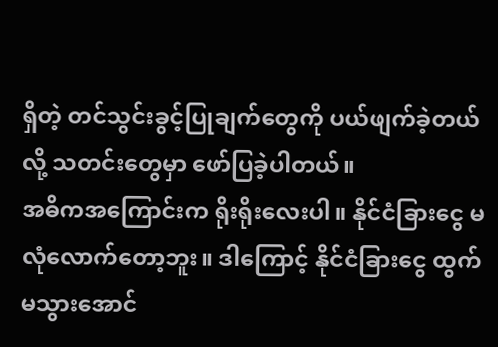ရှိတဲ့ တင်သွင်းခွင့်ပြုချက်တွေကို ပယ်ဖျက်ခဲ့တယ်လို့ သတင်းတွေမှာ ဖော်ပြခဲ့ပါတယ်။
အဓိကအကြောင်းက ရိုးရိုးလေးပါ။ နိုင်ငံခြားငွေ မလုံလောက်တော့ဘူး။ ဒါကြောင့် နိုင်ငံခြားငွေ ထွက်မသွားအောင်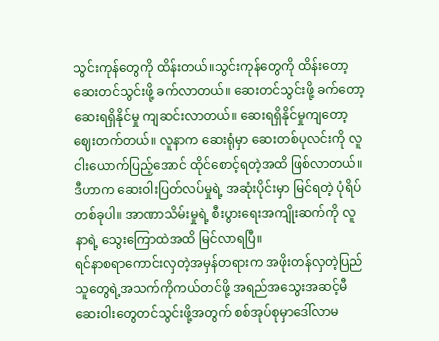သွင်းကုန်တွေကို ထိန်းတယ်။သွင်းကုန်တွေကို ထိန်းတော့ ဆေးတင်သွင်းဖို့ ခက်လာတယ်။ ဆေးတင်သွင်းဖို့ ခက်တော့ ဆေးရရှိနိုင်မှု ကျဆင်းလာတယ်။ ဆေးရရှိနိုင်မှုကျတော့ဈေးတက်တယ်။ လူနာက ဆေးရုံမှာ ဆေးတစ်ပုလင်းကို လူငါးယောက်ပြည့်အောင် ထိုင်စောင့်ရတဲ့အထိ ဖြစ်လာတယ်။ ဒီဟာက ဆေးဝါးပြတ်လပ်မှုရဲ့ အဆုံးပိုင်းမှာ မြင်ရတဲ့ ပုံရိပ်တစ်ခုပါ။ အာဏာသိမ်းမှုရဲ့ စီးပွားရေးအကျိုးဆက်ကို လူနာရဲ့ သွေးကြောထဲအထိ မြင်လာရပြီ။
ရင်နာစရာကောင်းလှတဲ့အမှန်တရားက အဖိုးတန်လှတဲ့ပြည်သူတွေရဲ့အသက်ကိုကယ်တင်ဖို့ အရည်အသွေးအဆင့်မီဆေးဝါးတွေတင်သွင်းဖို့အတွက် စစ်အုပ်စုမှာဒေါ်လာမ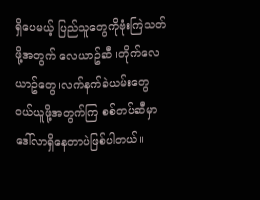ရှိပေမယ့် ပြည်သူတွေကိုဗုံးကြဲသတ်ဖို့အတွက် လေယာဥ်ဆီ ၊တိုက်လေယာဥ်တွေ၊လက်နက်ခဲယမ်းတွေ ဝယ်ယူဖို့အတွက်ကြ စစ်တပ်ဆီမှာ ဒေါ်လာရှိနေတာပဲဖြစ်ပါတယ်။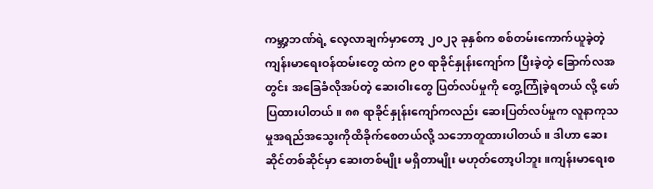ကမ္ဘာ့ဘဏ်ရဲ့ လေ့လာချက်မှာတော့ ၂၀၂၃ ခုနှစ်က စစ်တမ်းကောက်ယူခဲ့တဲ့ ကျန်းမာရေးဝန်ထမ်းတွေ ထဲက ၉၀ ရာခိုင်နှုန်းကျော်က ပြီးခဲ့တဲ့ ခြောက်လအတွင်း အခြေခံလိုအပ်တဲ့ ဆေးဝါးတွေ ပြတ်လပ်မှုကို တွေ့ကြုံခဲ့ရတယ် လို့ ဖော်ပြထားပါတယ်။ ၈၈ ရာခိုင်နှုန်းကျော်ကလည်း ဆေးပြတ်လပ်မှုက လူနာကုသမှုအရည်အသွေးကိုထိခိုက်စေတယ်လို့ သဘောတူထားပါတယ်။ ဒါဟာ ဆေးဆိုင်တစ်ဆိုင်မှာ ဆေးတစ်မျိုး မရှိတာမျိုး မဟုတ်တော့ပါဘူး။ကျန်းမာရေးစ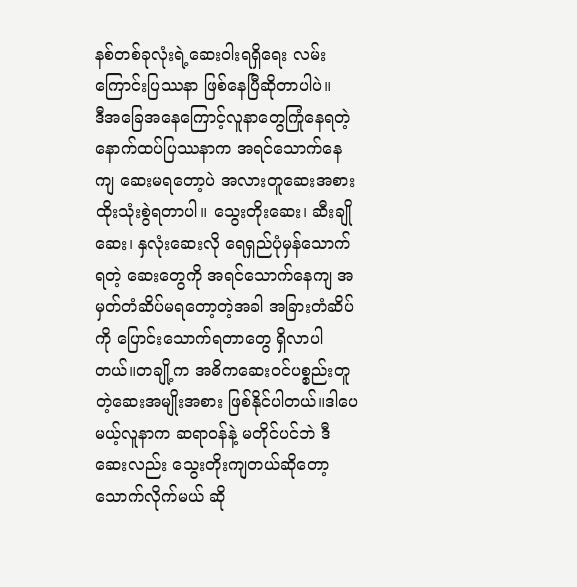နစ်တစ်ခုလုံးရဲ့ဆေးဝါးရရှိရေး လမ်းကြောင်းပြဿနာ ဖြစ်နေပြီဆိုတာပါပဲ။
ဒီအခြေအနေကြောင့်လူနာတွေကြုံနေရတဲ့ နောက်ထပ်ပြဿနာက အရင်သောက်နေကျ ဆေးမရတော့ပဲ အလားတူဆေးအစားထိုးသုံးစွဲရတာပါ။ သွေးတိုးဆေး၊ ဆီးချိုဆေး၊ နှလုံးဆေးလို ရေရှည်ပုံမှန်သောက်ရတဲ့ ဆေးတွေကို အရင်သောက်နေကျ အမှတ်တံဆိပ်မရတော့တဲ့အခါ အခြားတံဆိပ်ကို ပြောင်းသောက်ရတာတွေ ရှိလာပါတယ်။တချို့က အဓိကဆေးဝင်ပစ္စည်းတူတဲ့ဆေးအမျိုးအစား ဖြစ်နိုင်ပါတယ်။ဒါပေမယ့်လူနာက ဆရာဝန်နဲ့ မတိုင်ပင်ဘဲ ဒီဆေးလည်း သွေးတိုးကျတယ်ဆိုတော့ သောက်လိုက်မယ် ဆို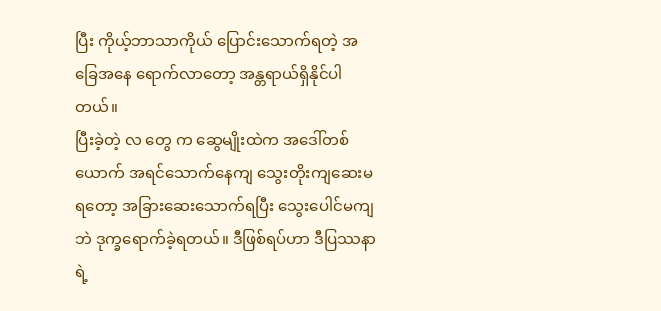ပြီး ကိုယ့်ဘာသာကိုယ် ပြောင်းသောက်ရတဲ့ အခြေအနေ ရောက်လာတော့ အန္တရာယ်ရှိနိုင်ပါတယ်။
ပြီးခဲ့တဲ့ လ တွေ က ဆွေမျိုးထဲက အဒေါ်တစ်ယောက် အရင်သောက်နေကျ သွေးတိုးကျဆေးမရတော့ အခြားဆေးသောက်ရပြီး သွေးပေါင်မကျဘဲ ဒုက္ခရောက်ခဲ့ရတယ်။ ဒီဖြစ်ရပ်ဟာ ဒီပြဿနာရဲ့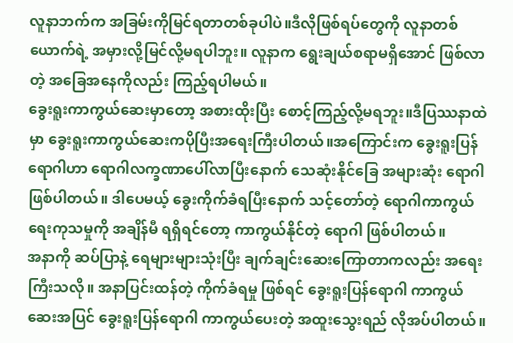လူနာဘက်က အခြမ်းကိုမြင်ရတာတစ်ခုပါပဲ။ဒီလိုဖြစ်ရပ်တွေကို လူနာတစ်ယောက်ရဲ့ အမှားလို့မြင်လို့မရပါဘူး။ လူနာက ရွေးချယ်စရာမရှိအောင် ဖြစ်လာတဲ့ အခြေအနေကိုလည်း ကြည့်ရပါမယ်။
ခွေးရူးကာကွယ်ဆေးမှာတော့ အစားထိုးပြီး စောင့်ကြည့်လို့မရဘူး။ဒီပြဿနာထဲမှာ ခွေးရူးကာကွယ်ဆေးကပိုပြီးအရေးကြီးပါတယ်။အကြောင်းက ခွေးရူးပြန်ရောဂါဟာ ရောဂါလက္ခဏာပေါ်လာပြီးနောက် သေဆုံးနိုင်ခြေ အများဆုံး ရောဂါဖြစ်ပါတယ်။ ဒါပေမယ့် ခွေးကိုက်ခံရပြီးနောက် သင့်တော်တဲ့ ရောဂါကာကွယ်ရေးကုသမှုကို အချိန်မီ ရရှိရင်တော့ ကာကွယ်နိုင်တဲ့ ရောဂါ ဖြစ်ပါတယ်။
အနာကို ဆပ်ပြာနဲ့ ရေများများသုံးပြီး ချက်ချင်းဆေးကြောတာကလည်း အရေးကြီးသလို။ အနာပြင်းထန်တဲ့ ကိုက်ခံရမှု ဖြစ်ရင် ခွေးရူးပြန်ရောဂါ ကာကွယ်ဆေးအပြင် ခွေးရူးပြန်ရောဂါ ကာကွယ်ပေးတဲ့ အထူးသွေးရည် လိုအပ်ပါတယ်။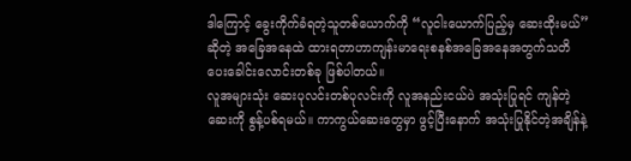ဒါကြောင့် ခွေးကိုက်ခံရတဲ့သူတစ်ယောက်ကို “လူငါးယောက်ပြည့်မှ ဆေးထိုးမယ်” ဆိုတဲ့ အခြေအနေထဲ ထားရတာဟာကျန်းမာရေးစနစ်အခြေအနေအတွက်သတိပေးခေါင်းလောင်းတစ်ခု ဖြစ်ပါတယ်။
လူအများသုံး ဆေးပုလင်းတစ်ပုလင်းကို လူအနည်းငယ်ပဲ အသုံးပြုရင် ကျန်တဲ့ဆေးကို စွန့်ပစ်ရမယ်။ ကာကွယ်ဆေးတွေမှာ ဖွင့်ပြီးနောက် အသုံးပြုနိုင်တဲ့အချိန်နဲ့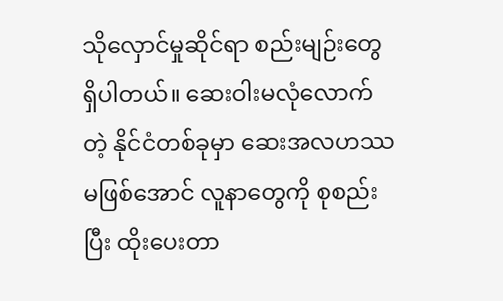သိုလှောင်မှုဆိုင်ရာ စည်းမျဉ်းတွေ ရှိပါတယ်။ ဆေးဝါးမလုံလောက်တဲ့ နိုင်ငံတစ်ခုမှာ ဆေးအလဟဿမဖြစ်အောင် လူနာတွေကို စုစည်းပြီး ထိုးပေးတာ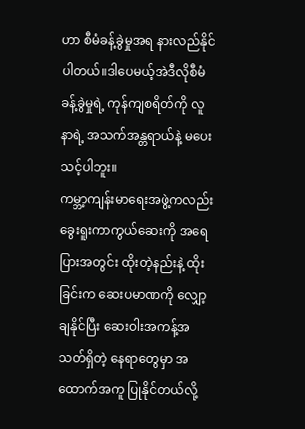ဟာ စီမံခန့်ခွဲမှုအရ နားလည်နိုင်ပါတယ်။ဒါပေမယ့်အဲဒီလိုစီမံခန့်ခွဲမှုရဲ့ ကုန်ကျစရိတ်ကို လူနာရဲ့ အသက်အန္တရာယ်နဲ့ မပေးသင့်ပါဘူး။
ကမ္ဘာ့ကျန်းမာရေးအဖွဲ့ကလည်း ခွေးရူးကာကွယ်ဆေးကို အရေပြားအတွင်း ထိုးတဲ့နည်းနဲ့ ထိုးခြင်းက ဆေးပမာဏကို လျှော့ချနိုင်ပြီး ဆေးဝါးအကန့်အသတ်ရှိတဲ့ နေရာတွေမှာ အထောက်အကူ ပြုနိုင်တယ်လို့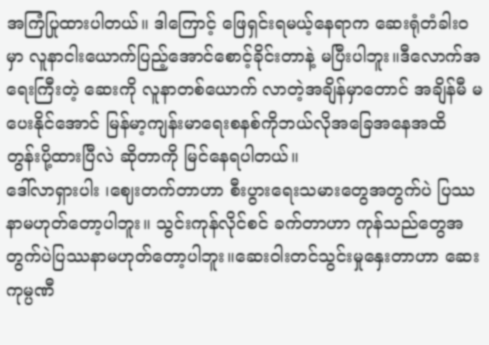အကြံပြုထားပါတယ်။ ဒါကြောင့် ဖြေရှင်းရမယ့်နေရာက ဆေးရုံတံခါးဝမှာ လူနာငါးယောက်ပြည့်အောင်စောင့်ခိုင်းတာနဲ့ မပြီးပါဘူး။ဒီလောက်အရေးကြီးတဲ့ ဆေးကို လူနာတစ်ယောက် လာတဲ့အချိန်မှာတောင် အချိန်မီ မပေးနိုင်အောင် မြန်မာ့ကျန်းမာရေးစနစ်ကိုဘယ်လိုအခြေအနေအထိ တွန်းပို့ထားပြီလဲ ဆိုတာကို မြင်နေရပါတယ်။
ဒေါ်လာရှားပါး ၊ဈေးတက်တာဟာ စီးပွားရေးသမားတွေအတွက်ပဲ ပြဿနာမဟုတ်တော့ပါဘူး။ သွင်းကုန်လိုင်စင် ခက်တာဟာ ကုန်သည်တွေအတွက်ပဲပြဿနာမဟုတ်တော့ပါဘူး။ဆေးဝါးတင်သွင်းမှုနှေးတာဟာ ဆေးကုမ္ပဏီ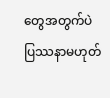တွေအတွက်ပဲ ပြဿနာမဟုတ်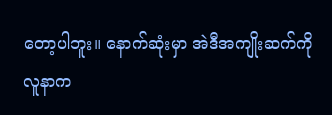တော့ပါဘူး။ နောက်ဆုံးမှာ အဲဒီအကျိုးဆက်ကို လူနာက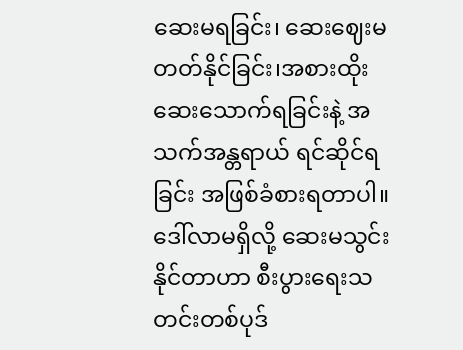ဆေးမရခြင်း၊ ဆေးဈေးမတတ်နိုင်ခြင်း၊အစားထိုးဆေးသောက်ရခြင်းနဲ့ အသက်အန္တရာယ် ရင်ဆိုင်ရခြင်း အဖြစ်ခံစားရတာပါ။
ဒေါ်လာမရှိလို့ ဆေးမသွင်းနိုင်တာဟာ စီးပွားရေးသတင်းတစ်ပုဒ်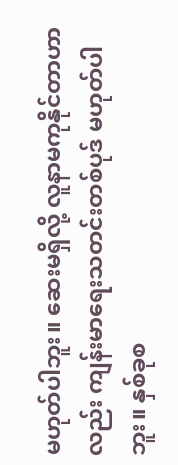မဟုတ်ပါဘူး။ ဆေးမရှိလို့ လူနာမကုနိုင်တာဟာလည်း ကျန်းမာရေးသတင်းတစ်ပုဒ် မဟုတ်ပါဘူး။ နှစ်ခုစ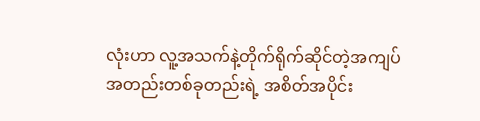လုံးဟာ လူ့အသက်နဲ့တိုက်ရိုက်ဆိုင်တဲ့အကျပ်အတည်းတစ်ခုတည်းရဲ့ အစိတ်အပိုင်း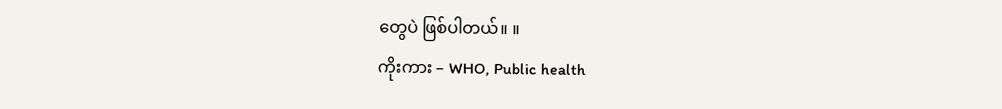တွေပဲ ဖြစ်ပါတယ်။ ။
ကိုးကား – WHO, Public health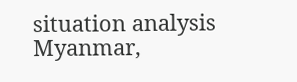situation analysis Myanmar,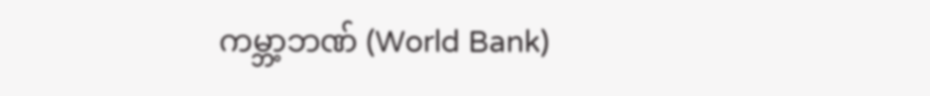ကမ္ဘာ့ဘဏ် (World Bank)